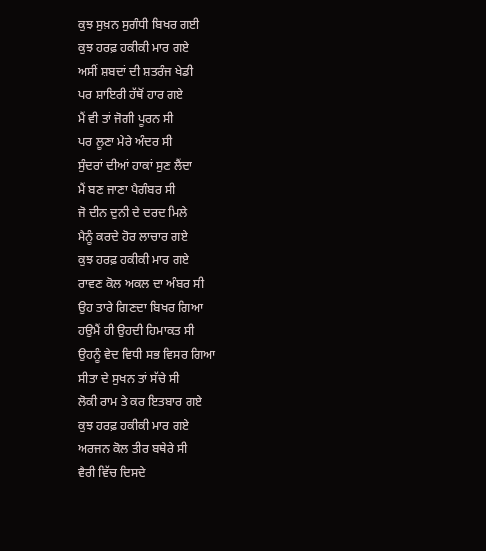ਕੁਝ ਸੁਖ਼ਨ ਸੁਗੰਧੀ ਬਿਖਰ ਗਈ
ਕੁਝ ਹਰਫ਼ ਹਕੀਕੀ ਮਾਰ ਗਏ
ਅਸੀਂ ਸ਼ਬਦਾਂ ਦੀ ਸ਼ਤਰੰਜ ਖੇਡੀ
ਪਰ ਸ਼ਾਇਰੀ ਹੱਥੋਂ ਹਾਰ ਗਏ
ਮੈਂ ਵੀ ਤਾਂ ਜੋਗੀ ਪੂਰਨ ਸੀ
ਪਰ ਲੂਣਾ ਮੇਰੇ ਅੰਦਰ ਸੀ
ਸੁੰਦਰਾਂ ਦੀਆਂ ਹਾਕਾਂ ਸੁਣ ਲੈਂਦਾ
ਮੈਂ ਬਣ ਜਾਣਾ ਪੈਗੰਬਰ ਸੀ
ਜੋ ਦੀਨ ਦੁਨੀ ਦੇ ਦਰਦ ਮਿਲੇ
ਮੈਨੂੰ ਕਰਦੇ ਹੋਰ ਲਾਚਾਰ ਗਏ
ਕੁਝ ਹਰਫ਼ ਹਕੀਕੀ ਮਾਰ ਗਏ
ਰਾਵਣ ਕੋਲ ਅਕਲ ਦਾ ਅੰਬਰ ਸੀ
ਉਹ ਤਾਰੇ ਗਿਣਦਾ ਬਿਖਰ ਗਿਆ
ਹਉਮੈਂ ਹੀ ਉਹਦੀ ਹਿਮਾਕਤ ਸੀ
ਉਹਨੂੰ ਵੇਦ ਵਿਧੀ ਸਭ ਵਿਸਰ ਗਿਆ
ਸੀਤਾ ਦੇ ਸੁਖਨ ਤਾਂ ਸੱਚੇ ਸੀ
ਲੋਕੀ ਰਾਮ ਤੇ ਕਰ ਇਤਬਾਰ ਗਏ
ਕੁਝ ਹਰਫ਼ ਹਕੀਕੀ ਮਾਰ ਗਏ
ਅਰਜਨ ਕੋਲ ਤੀਰ ਬਥੇਰੇ ਸੀ
ਵੈਰੀ ਵਿੱਚ ਦਿਸਦੇ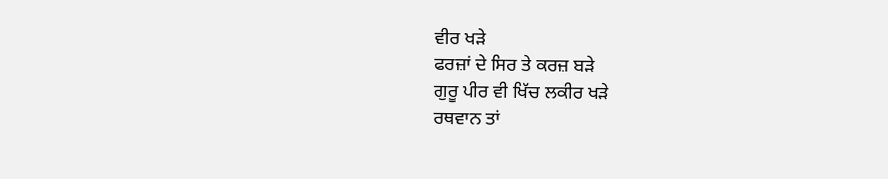ਵੀਰ ਖੜੇ
ਫਰਜ਼ਾਂ ਦੇ ਸਿਰ ਤੇ ਕਰਜ਼ ਬੜੇ
ਗੁਰੂ ਪੀਰ ਵੀ ਖਿੱਚ ਲਕੀਰ ਖੜੇ
ਰਥਵਾਨ ਤਾਂ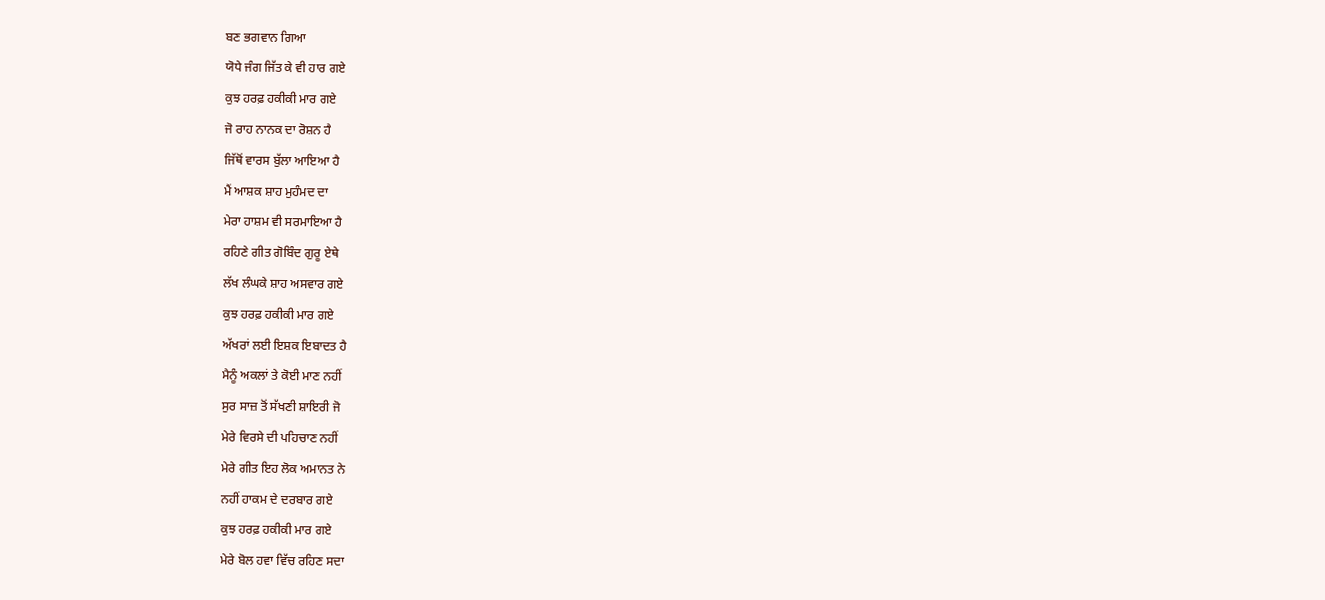ਬਣ ਭਗਵਾਨ ਗਿਆ
ਯੋਧੇ ਜੰਗ ਜਿੱਤ ਕੇ ਵੀ ਹਾਰ ਗਏ
ਕੁਝ ਹਰਫ਼ ਹਕੀਕੀ ਮਾਰ ਗਏ
ਜੋ ਰਾਹ ਨਾਨਕ ਦਾ ਰੋਸ਼ਨ ਹੈ
ਜਿੱਥੋਂ ਵਾਰਸ ਬੁੱਲਾ ਆਇਆ ਹੈ
ਮੈਂ ਆਸ਼ਕ ਸ਼ਾਹ ਮੁਹੰਮਦ ਦਾ
ਮੇਰਾ ਹਾਸ਼ਮ ਵੀ ਸਰਮਾਇਆ ਹੈ
ਰਹਿਣੇ ਗੀਤ ਗੋਬਿੰਦ ਗੁਰੂ ਏਥੇ
ਲੱਖ ਲੰਘਕੇ ਸ਼ਾਹ ਅਸਵਾਰ ਗਏ
ਕੁਝ ਹਰਫ਼ ਹਕੀਕੀ ਮਾਰ ਗਏ
ਅੱਖਰਾਂ ਲਈ ਇਸ਼ਕ ਇਬਾਦਤ ਹੈ
ਮੈਨੂੰ ਅਕਲਾਂ ਤੇ ਕੋਈ ਮਾਣ ਨਹੀਂ
ਸੁਰ ਸਾਜ਼ ਤੋਂ ਸੱਖਣੀ ਸ਼ਾਇਰੀ ਜੋ
ਮੇਰੇ ਵਿਰਸੇ ਦੀ ਪਹਿਚਾਣ ਨਹੀਂ
ਮੇਰੇ ਗੀਤ ਇਹ ਲੋਕ ਅਮਾਨਤ ਨੇ
ਨਹੀਂ ਹਾਕਮ ਦੇ ਦਰਬਾਰ ਗਏ
ਕੁਝ ਹਰਫ਼ ਹਕੀਕੀ ਮਾਰ ਗਏ
ਮੇਰੇ ਬੋਲ ਹਵਾ ਵਿੱਚ ਰਹਿਣ ਸਦਾ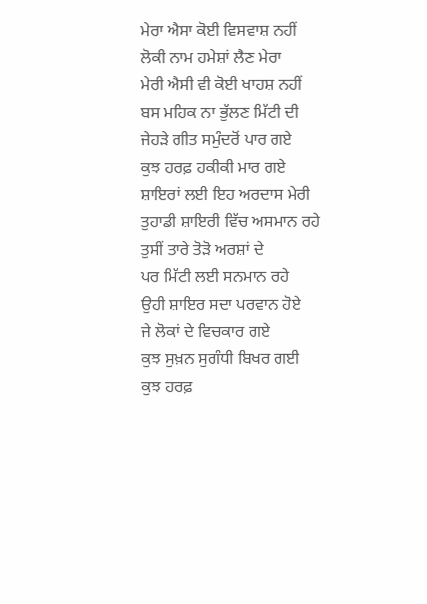ਮੇਰਾ ਐਸਾ ਕੋਈ ਵਿਸਵਾਸ਼ ਨਹੀਂ
ਲੋਕੀ ਨਾਮ ਹਮੇਸ਼ਾਂ ਲੈਣ ਮੇਰਾ
ਮੇਰੀ ਐਸੀ ਵੀ ਕੋਈ ਖਾਹਸ਼ ਨਹੀਂ
ਬਸ ਮਹਿਕ ਨਾ ਭੁੱਲਣ ਮਿੱਟੀ ਦੀ
ਜੇਹੜੇ ਗੀਤ ਸਮੁੰਦਰੋਂ ਪਾਰ ਗਏ
ਕੁਝ ਹਰਫ਼ ਹਕੀਕੀ ਮਾਰ ਗਏ
ਸ਼ਾਇਰਾਂ ਲਈ ਇਹ ਅਰਦਾਸ ਮੇਰੀ
ਤੁਹਾਡੀ ਸ਼ਾਇਰੀ ਵਿੱਚ ਅਸਮਾਨ ਰਹੇ
ਤੁਸੀਂ ਤਾਰੇ ਤੋੜੋ ਅਰਸ਼ਾਂ ਦੇ
ਪਰ ਮਿੱਟੀ ਲਈ ਸਨਮਾਨ ਰਹੇ
ਉਹੀ ਸ਼ਾਇਰ ਸਦਾ ਪਰਵਾਨ ਹੋਏ
ਜੇ ਲੋਕਾਂ ਦੇ ਵਿਚਕਾਰ ਗਏ
ਕੁਝ ਸੁਖ਼ਨ ਸੁਗੰਧੀ ਬਿਖਰ ਗਈ
ਕੁਝ ਹਰਫ਼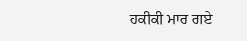ਹਕੀਕੀ ਮਾਰ ਗਏ